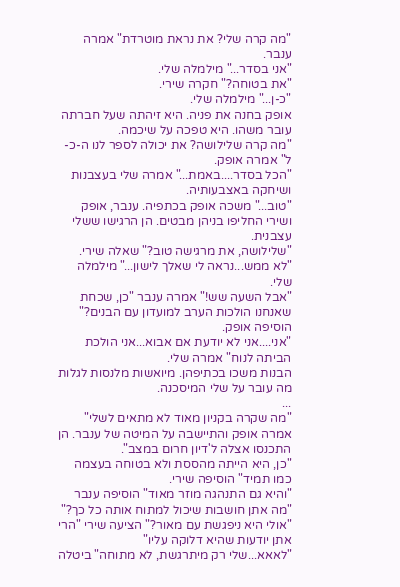"מה קרה שלי? את נראת מוטרדת" אמרה ענבר.
"אני בסדר..." מילמלה שלי.
"את בטוחה?" חקרה שירי.
"כ-ן..." מילמלה שלי.
אופק בחנה את פניה. היא זיהתה שעל חברתה עובר משהו. היא טפכה על שיכמה.
"מה קרה שלילושה? את יכולה לספר לנו ה-כ-ל" אמרה אופק.
"הכל בסדר....באמת..." אמרה שלי בעצבנות ושיחקה באצבעותיה.
"טוב..." משכה אופק בכתפיה. ענבר, אופק ושירי החליפו בניהן מבטים. הן הרגישו ששלי עצבנית.
"שלילושה, את מרגישה טוב?" שאלה שירי.
"לא ממש...נראה לי שאלך לישון..." מילמלה שלי.
"אבל השעה שש!" אמרה ענבר "כן, שכחת שאנחנו הולכות הערב למועדון עם הבנים?" הוסיפה אופק.
"אני....אני לא יודעת אם אבוא...אני הולכת הביתה לנוח" אמרה שלי.
הבנות משכו בכתיפהן. מיואשות מלנסות לגלות מה עובר על שלי המיסכנה.
...
"מה שקרה בקניון מאוד לא מתאים לשלי" אמרה אופק והתיישבה על המיטה של ענבר. הן התכנסו אצלה ל'דיון חרום במצב".
"כן, היא הייתה מהססת ולא בטוחה בעצמה כמו תמיד" הוסיפה שירי.
"והיא גם התנהגה מוזר מאוד" הוסיפה ענבר "מה אתן חושבות שיכול למתוח אותה כל כך?"
"אולי היא ניפגשת עם מאור?" הציעה שירי "הרי אתן יודעות שהיא דלוקה עליו"
"לאאא...שלי רק מיתרגשת, לא מתוחה" ביטלה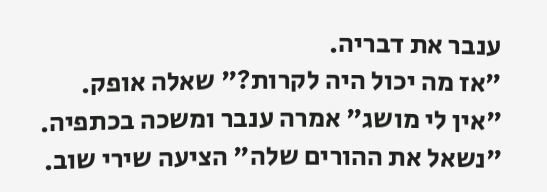ענבר את דבריה.
"אז מה יכול היה לקרות?" שאלה אופק.
"אין לי מושג" אמרה ענבר ומשכה בכתפיה.
"נשאל את ההורים שלה" הציעה שירי שוב.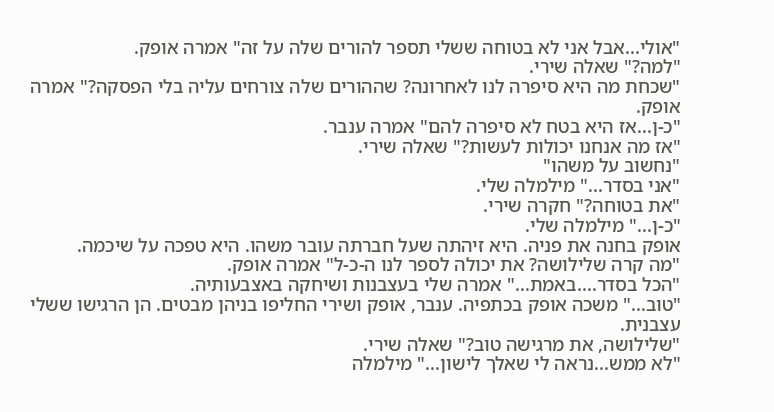"אולי...אבל אני לא בטוחה ששלי תספר להורים שלה על זה" אמרה אופק.
"למה?" שאלה שירי.
"שכחת מה היא סיפרה לנו לאחרונה? שההורים שלה צורחים עליה בלי הפסקה?" אמרה אופק.
"כ-ן...אז היא בטח לא סיפרה להם" אמרה ענבר.
"אז מה אנחנו יכולות לעשות?" שאלה שירי.
"נחשוב על משהו"
"אני בסדר..." מילמלה שלי.
"את בטוחה?" חקרה שירי.
"כ-ן..." מילמלה שלי.
אופק בחנה את פניה. היא זיהתה שעל חברתה עובר משהו. היא טפכה על שיכמה.
"מה קרה שלילושה? את יכולה לספר לנו ה-כ-ל" אמרה אופק.
"הכל בסדר....באמת..." אמרה שלי בעצבנות ושיחקה באצבעותיה.
"טוב..." משכה אופק בכתפיה. ענבר, אופק ושירי החליפו בניהן מבטים. הן הרגישו ששלי עצבנית.
"שלילושה, את מרגישה טוב?" שאלה שירי.
"לא ממש...נראה לי שאלך לישון..." מילמלה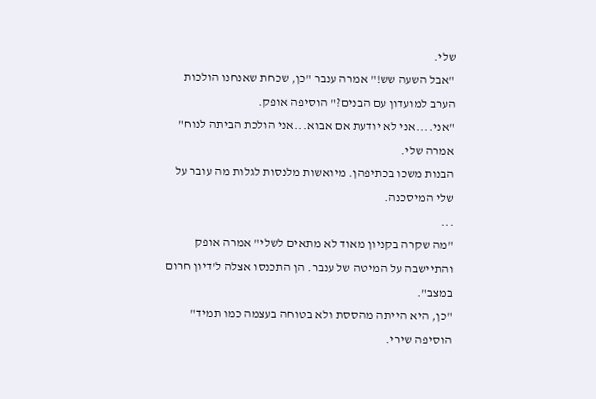שלי.
"אבל השעה שש!" אמרה ענבר "כן, שכחת שאנחנו הולכות הערב למועדון עם הבנים?" הוסיפה אופק.
"אני....אני לא יודעת אם אבוא...אני הולכת הביתה לנוח" אמרה שלי.
הבנות משכו בכתיפהן. מיואשות מלנסות לגלות מה עובר על שלי המיסכנה.
...
"מה שקרה בקניון מאוד לא מתאים לשלי" אמרה אופק והתיישבה על המיטה של ענבר. הן התכנסו אצלה ל'דיון חרום במצב".
"כן, היא הייתה מהססת ולא בטוחה בעצמה כמו תמיד" הוסיפה שירי.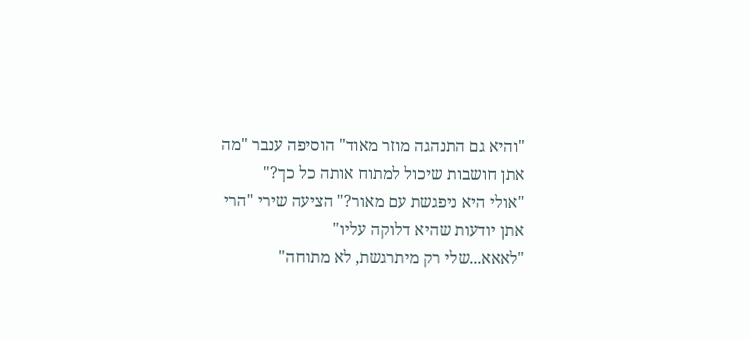"והיא גם התנהגה מוזר מאוד" הוסיפה ענבר "מה אתן חושבות שיכול למתוח אותה כל כך?"
"אולי היא ניפגשת עם מאור?" הציעה שירי "הרי אתן יודעות שהיא דלוקה עליו"
"לאאא...שלי רק מיתרגשת, לא מתוחה"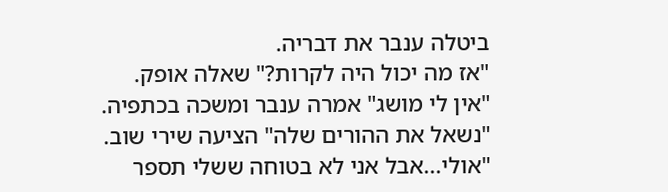ביטלה ענבר את דבריה.
"אז מה יכול היה לקרות?" שאלה אופק.
"אין לי מושג" אמרה ענבר ומשכה בכתפיה.
"נשאל את ההורים שלה" הציעה שירי שוב.
"אולי...אבל אני לא בטוחה ששלי תספר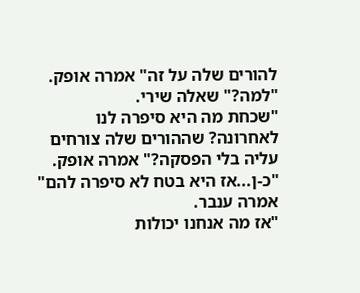להורים שלה על זה" אמרה אופק.
"למה?" שאלה שירי.
"שכחת מה היא סיפרה לנו לאחרונה? שההורים שלה צורחים עליה בלי הפסקה?" אמרה אופק.
"כ-ן...אז היא בטח לא סיפרה להם" אמרה ענבר.
"אז מה אנחנו יכולות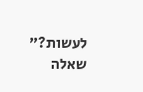לעשות?" שאלה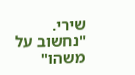שירי.
"נחשוב על משהו"